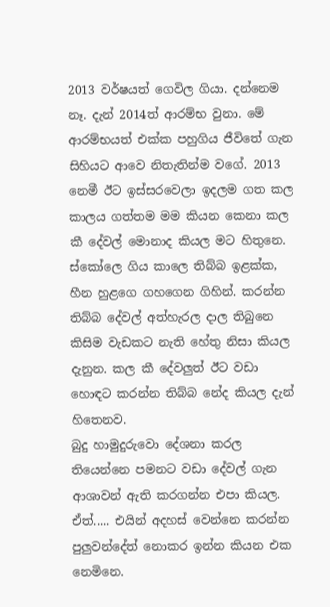2013 වර්ෂයත් ගෙවිල ගියා. දන්නෙම නෑ. දැන් 2014ත් ආරම්භ වුනා. මේ ආරම්භයත් එක්ක පහුගිය ජීවිතේ ගැන සිහියට ආවෙ නිතැතින්ම වගේ. 2013 නෙමී ඊට ඉස්සරවෙලා ඉදලම ගත කල කාලය ගත්තම මම කියන කෙනා කල කී දේවල් මොනාද කියල මට හිතුනෙ. ස්කෝලෙ ගිය කාලෙ තිබ්බ ඉළක්ක, හීන හුළගෙ ගහගෙන ගිහින්. කරන්න තිබ්බ දේවල් අත්හැරල දාල තිබුනෙ කිසිම වැඩකට නැති හේතු නිසා කියල දැනුන. කල කී දේවලුත් ඊට වඩා හොඳට කරන්න තිබ්බ නේද කියල දැන් හිතෙනව.
බුදු හාමුදුරුවො දේශනා කරල තියෙන්නෙ පමනට වඩා දේවල් ගැන ආශාවන් ඇති කරගන්න එපා කියල. ඒත්..... එයින් අදහස් වෙන්නෙ කරන්න පුලුවන්දේත් නොකර ඉන්න කියන එක නෙමිනෙ.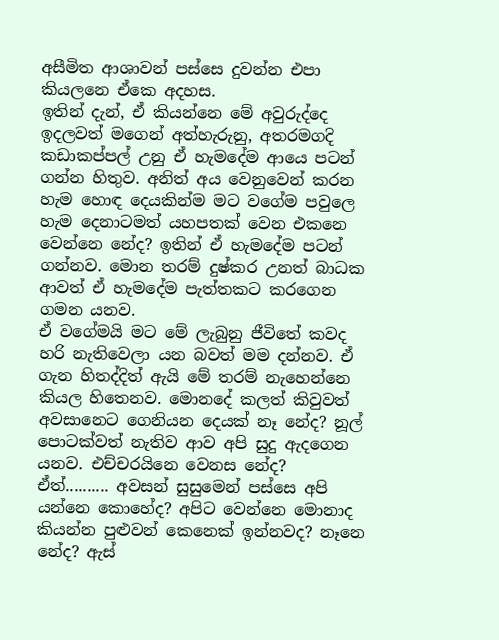අසීමිත ආශාවන් පස්සෙ දුවන්න එපා කියලනෙ ඒකෙ අදහස.
ඉතින් දැන්, ඒ කියන්නෙ මේ අවුරුද්දෙ ඉදලවත් මගෙන් අත්හැරුනු, අතරමගදි කඩාකප්පල් උනු ඒ හැමදේම ආයෙ පටන් ගන්න හිතුව. අනිත් අය වෙනුවෙන් කරන හැම හොඳ දෙයකින්ම මට වගේම පවුලෙ හැම දෙනාටමත් යහපතක් වෙන එකනෙ වෙන්නෙ නේද? ඉතින් ඒ හැමදේම පටන් ගන්නව. මොන තරම් දුෂ්කර උනත් බාධක ආවත් ඒ හැමදේම පැත්තකට කරගෙන ගමන යනව.
ඒ වගේමයි මට මේ ලැබුනු ජීවිතේ කවද හරි නැතිවෙලා යන බවත් මම දන්නව. ඒ ගැන හිතද්දිත් ඇයි මේ තරම් නැහෙන්නෙ කියල හිතෙනව. මොනදේ කලත් කිවුවත් අවසානෙට ගෙනියන දෙයක් නෑ නේද? නූල් පොටක්වත් නැතිව ආව අපි සුදු ඇදගෙන යනව. එච්චරයිනෙ වෙනස නේද?
ඒත්.......... අවසන් සුසුමෙන් පස්සෙ අපි යන්නෙ කොහේද? අපිට වෙන්නෙ මොනාද කියන්න පුළුවන් කෙනෙක් ඉන්නවද? නෑනෙ නේද? ඇස්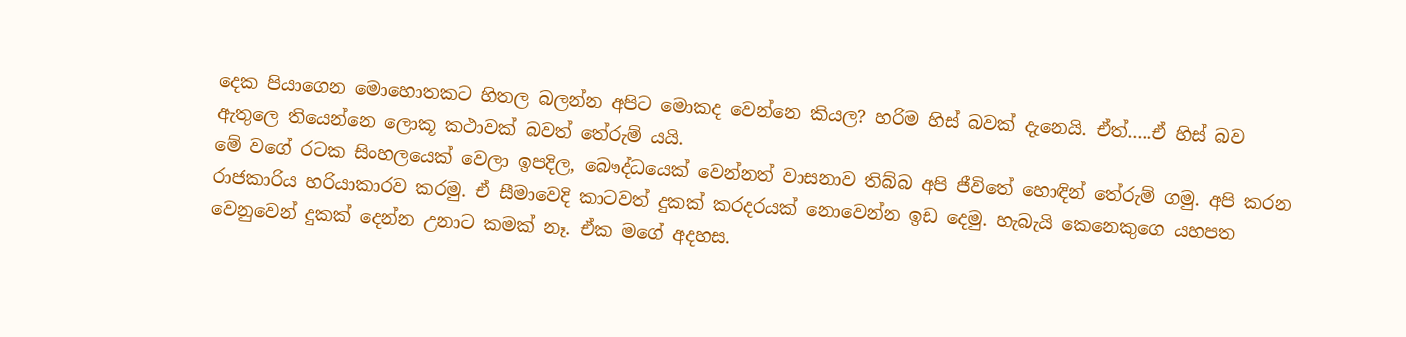දෙක පියාගෙන මොහොතකට හිතල බලන්න අපිට මොකද වෙන්නෙ කියල? හරිම හිස් බවක් දැනෙයි. ඒත්.....ඒ හිස් බව ඇතුලෙ තියෙන්නෙ ලොකූ කථාවක් බවත් තේරුම් යයි.
මේ වගේ රටක සිංහලයෙක් වෙලා ඉපදිල, බෞද්ධයෙක් වෙන්නත් වාසනාව තිබ්බ අපි ජීවිතේ හොඳින් තේරුම් ගමු. අපි කරන රාජකාරිය හරියාකාරව කරමු. ඒ සීමාවෙදි කාටවත් දුකක් කරදරයක් නොවෙන්න ඉඩ දෙමු. හැබැයි කෙනෙකුගෙ යහපත වෙනුවෙන් දුකක් දෙන්න උනාට කමක් නෑ. ඒක මගේ අදහස.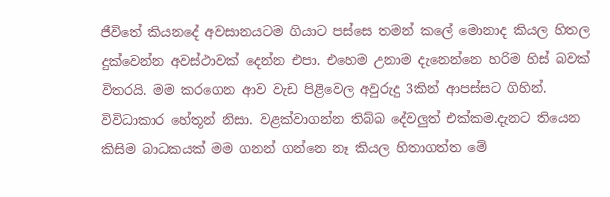ජීවිතේ කියනදේ අවසානයටම ගියාට පස්සෙ තමන් කලේ මොනාද කියල හිතල දුක්වෙන්න අවස්ථාවක් දෙන්න එපා. එහෙම උනාම දැනෙන්නෙ හරිම හිස් බවක් විතරයි. මම කරගෙන ආව වැඩ පිළිවෙල අවුරුදු 3කින් ආපස්සට ගිහින්. විවිධාකාර හේතූන් නිසා. වළක්වාගන්න තිබ්බ දේවලුත් එක්කම.දැනට තියෙන කිසිම බාධකයක් මම ගනන් ගන්නෙ නෑ කියල හිතාගත්ත මේ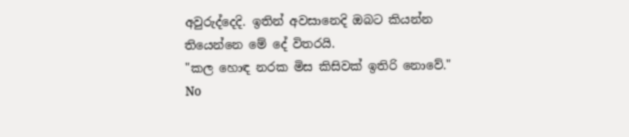අවුරුද්දෙදි. ඉතින් අවසානෙදි ඔබට කියන්න තියෙන්නෙ මේ දේ විතරයි.
"කල හොඳ නරක මිස කිසිවක් ඉතිරි නොවේ."
No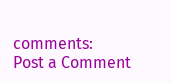comments:
Post a Comment